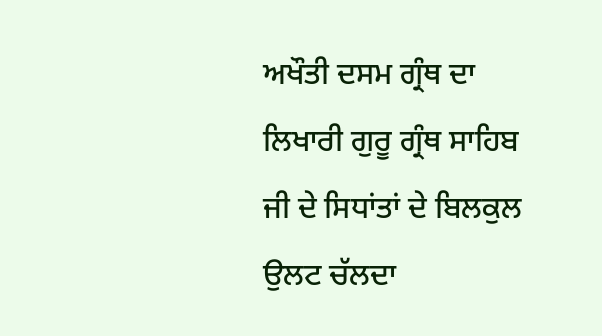ਅਖੌਤੀ ਦਸਮ ਗ੍ਰੰਥ ਦਾ ਲਿਖਾਰੀ ਗੁਰੂ ਗ੍ਰੰਥ ਸਾਹਿਬ ਜੀ ਦੇ ਸਿਧਾਂਤਾਂ ਦੇ ਬਿਲਕੁਲ
ਉਲਟ ਚੱਲਦਾ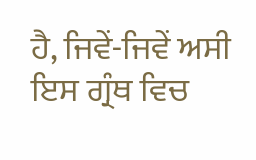ਹੈ, ਜਿਵੇਂ-ਜਿਵੇਂ ਅਸੀ ਇਸ ਗ੍ਰੰਥ ਵਿਚ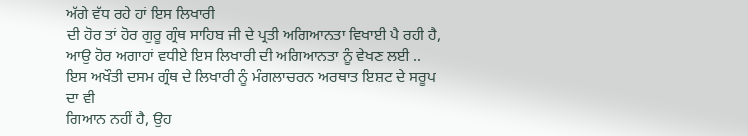ਅੱਗੇ ਵੱਧ ਰਹੇ ਹਾਂ ਇਸ ਲਿਖਾਰੀ
ਦੀ ਹੋਰ ਤਾਂ ਹੋਰ ਗੁਰੂ ਗ੍ਰੰਥ ਸਾਹਿਬ ਜੀ ਦੇ ਪ੍ਰਤੀ ਅਗਿਆਨਤਾ ਵਿਖਾਈ ਪੈ ਰਹੀ ਹੈ,
ਆਉ ਹੋਰ ਅਗਾਹਾਂ ਵਧੀਏ ਇਸ ਲਿਖਾਰੀ ਦੀ ਅਗਿਆਨਤਾ ਨੂੰ ਵੇਖਣ ਲਈ ..
ਇਸ ਅਖੌਤੀ ਦਸਮ ਗ੍ਰੰਥ ਦੇ ਲਿਖਾਰੀ ਨੂੰ ਮੰਗਲਾਚਰਨ ਅਰਥਾਤ ਇਸ਼ਟ ਦੇ ਸਰੂਪ ਦਾ ਵੀ
ਗਿਆਨ ਨਹੀਂ ਹੈ, ਉਹ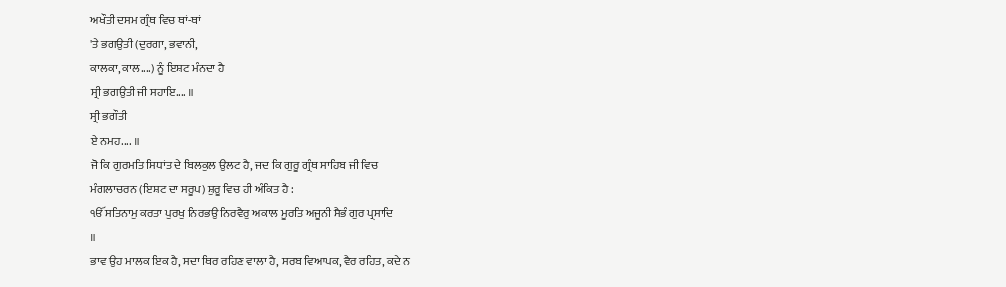ਅਖੌਤੀ ਦਸਮ ਗ੍ਰੰਥ ਵਿਚ ਥਾਂ-ਥਾਂ
'ਤੇ ਭਗਉਤੀ (ਦੁਰਗਾ, ਭਵਾਨੀ,
ਕਾਲਕਾ, ਕਾਲ....) ਨੂੰ ਇਸ਼ਟ ਮੰਨਦਾ ਹੈ
ਸ੍ਰੀ ਭਗਉਤੀ ਜੀ ਸਹਾਇ.... ॥
ਸ੍ਰੀ ਭਗੌਤੀ
ਏ ਨਮਹ.... ॥
ਜੋ ਕਿ ਗੁਰਮਤਿ ਸਿਧਾਂਤ ਦੇ ਬਿਲਕੁਲ ਉਲਟ ਹੈ, ਜਦ ਕਿ ਗੁਰੂ ਗ੍ਰੰਥ ਸਾਹਿਬ ਜੀ ਵਿਚ
ਮੰਗਲਾਚਰਨ (ਇਸ਼ਟ ਦਾ ਸਰੂਪ) ਸ਼ੁਰੂ ਵਿਚ ਹੀ ਅੰਕਿਤ ਹੈ :
ੴ ਸਤਿਨਾਮੁ ਕਰਤਾ ਪੁਰਖੁ ਨਿਰਭਉ ਨਿਰਵੈਰੁ ਅਕਾਲ ਮੂਰਤਿ ਅਜੂਨੀ ਸੈਭੰ ਗੁਰ ਪ੍ਰਸਾਦਿ
॥
ਭਾਵ ਉਹ ਮਾਲਕ ਇਕ ਹੈ, ਸਦਾ ਥਿਰ ਰਹਿਣ ਵਾਲਾ ਹੈ, ਸਰਬ ਵਿਆਪਕ, ਵੈਰ ਰਹਿਤ, ਕਦੇ ਨ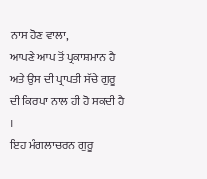ਨਾਸ ਹੋਣ ਵਾਲਾ,
ਆਪਣੇ ਆਪ ਤੋਂ ਪ੍ਰਕਾਸ਼ਮਾਨ ਹੈ ਅਤੇ ਉਸ ਦੀ ਪ੍ਰਾਪਤੀ ਸੱਚੇ ਗੁਰੂ
ਦੀ ਕਿਰਪਾ ਨਾਲ ਹੀ ਹੋ ਸਕਦੀ ਹੈ
।
ਇਹ ਮੰਗਲਾਚਰਨ ਗੁਰੂ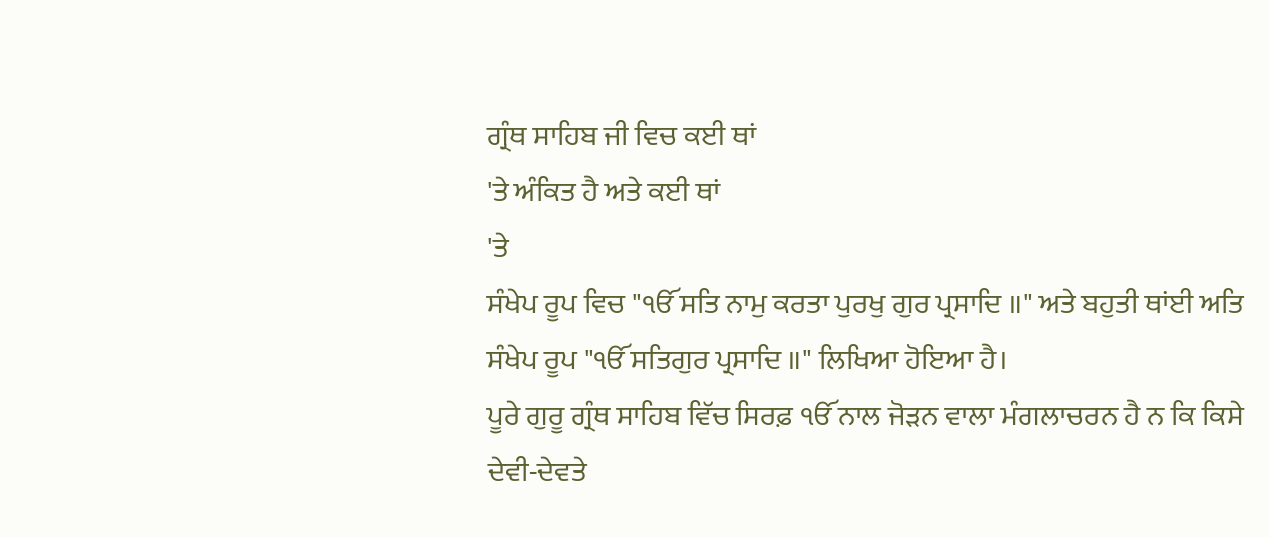ਗ੍ਰੰਥ ਸਾਹਿਬ ਜੀ ਵਿਚ ਕਈ ਥਾਂ
'ਤੇ ਅੰਕਿਤ ਹੈ ਅਤੇ ਕਈ ਥਾਂ
'ਤੇ
ਸੰਖੇਪ ਰੂਪ ਵਿਚ "ੴ ਸਤਿ ਨਾਮੁ ਕਰਤਾ ਪੁਰਖੁ ਗੁਰ ਪ੍ਰਸਾਦਿ ॥" ਅਤੇ ਬਹੁਤੀ ਥਾਂਈ ਅਤਿ
ਸੰਖੇਪ ਰੂਪ "ੴ ਸਤਿਗੁਰ ਪ੍ਰਸਾਦਿ ॥" ਲਿਖਿਆ ਹੋਇਆ ਹੈ।
ਪੂਰੇ ਗੁਰੂ ਗ੍ਰੰਥ ਸਾਹਿਬ ਵਿੱਚ ਸਿਰਫ਼ ੴ ਨਾਲ ਜੋੜਨ ਵਾਲਾ ਮੰਗਲਾਚਰਨ ਹੈ ਨ ਕਿ ਕਿਸੇ
ਦੇਵੀ-ਦੇਵਤੇ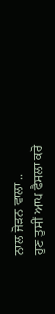ਨਾਲ ਜੋੜਨ ਵਾਲਾ ..
ਹੁਣ ਤੁਸੀਂ ਆਪ ਫੈਸਲਾ ਕਰੋ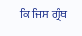ਕਿ ਜਿਸ ਗ੍ਰੰਥ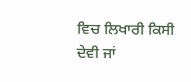ਵਿਚ ਲਿਖਾਰੀ ਕਿਸੀ ਦੇਵੀ ਜਾਂ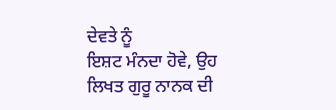ਦੇਵਤੇ ਨੂੰ
ਇਸ਼ਟ ਮੰਨਦਾ ਹੋਵੇ, ਉਹ ਲਿਖਤ ਗੁਰੂ ਨਾਨਕ ਦੀ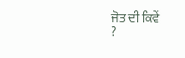ਜੋਤ ਦੀ ਕਿਵੇਂ
?